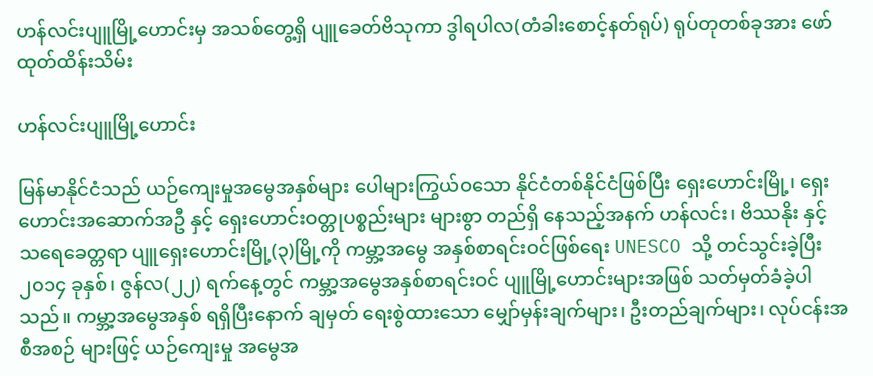ဟန်လင်းပျူမြို့ဟောင်းမှ အသစ်တွေ့ရှိ ပျူခေတ်ဗိသုကာ ဒွါရပါလ(တံခါးစောင့်နတ်ရုပ်) ရုပ်တုတစ်ခုအား ဖော်ထုတ်ထိန်းသိမ်း

ဟန်လင်းပျူမြို့ဟောင်း

မြန်မာနိုင်ငံသည် ယဉ်ကျေးမှုအမွေအနှစ်များ ပေါများကြွယ်ဝသော နိုင်ငံတစ်နိုင်ငံဖြစ်ပြီး ရှေးဟောင်းမြို့၊ ရှေးဟောင်းအဆောက်အဦ နှင့် ရှေးဟောင်းဝတ္တုပစ္စည်းများ များစွာ တည်ရှိ နေသည့်အနက် ဟန်လင်း၊ ဗိဿနိုး နှင့် သရေခေတ္တရာ ပျူရှေးဟောင်းမြို့(၃)မြို့ကို ကမ္ဘာ့အမွေ အနှစ်စာရင်းဝင်ဖြစ်ရေး UNESCO သို့ တင်သွင်းခဲ့ပြီး ၂၀၁၄ ခုနှစ်၊ ဇွန်လ(၂၂) ရက်နေ့တွင် ကမ္ဘာ့အမွေအနှစ်စာရင်းဝင် ပျူမြို့ဟောင်းများအဖြစ် သတ်မှတ်ခံခဲ့ပါသည်။ ကမ္ဘာ့အမွေအနှစ် ရရှိပြီးနောက် ချမှတ် ရေးစွဲထားသော မျှော်မှန်းချက်များ၊ ဦးတည်ချက်များ၊ လုပ်ငန်းအစီအစဉ် များဖြင့် ယဉ်ကျေးမှု အမွေအ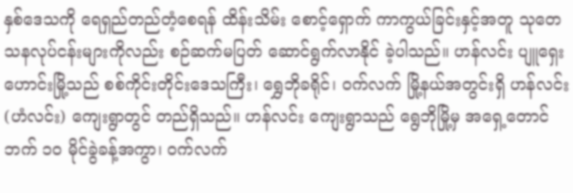နှစ်ဒေသကို ရေရှည်တည်တံ့စေရန် ထိန်းသိမ်း စောင့်ရှောက် ကာကွယ်ခြင်းနှင့်အတူ သုတေသနလုပ်ငန်းများကိုလည်း စဉ်ဆက်မပြတ် ဆောင်ရွက်လာနိုင် ခဲ့ပါသည်။ ဟန်လင်း ပျူရှေးဟောင်းမြို့သည် စစ်ကိုင်းတိုင်းဒေသကြီး၊ ရွှေဘိုခရိုင်၊ ဝက်လက် မြို့နယ်အတွင်းရှိ ဟန်လင်း(ဟံလင်း) ကျေးရွာတွင် တည်ရှိသည်။ ဟန်လင်း ကျေးရွာသည် ရွေဘိုမြို့မှ အရှေ့တောင်ဘက် ၁၀ မိုင်ခွဲခန့်အကွာ၊ ဝက်လက်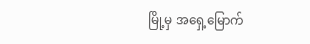မြို့မှ အရှေ့မြောက်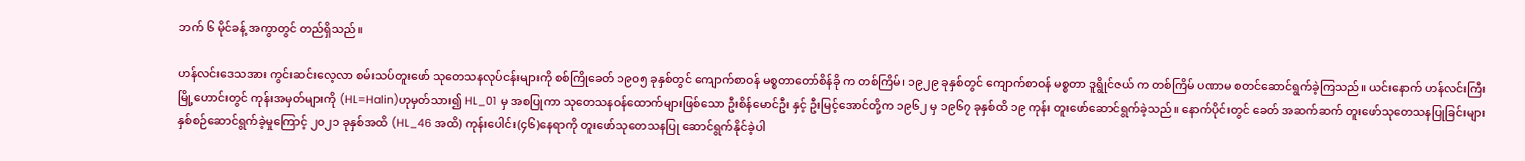ဘက် ၆ မိုင်ခန့် အကွာတွင် တည်ရှိသည်။

ဟန်လင်းဒေသအား ကွင်းဆင်းလေ့လာ စမ်းသပ်တူးဖော် သုတေသနလုပ်ငန်းများကို စစ်ကြိုခေတ် ၁၉၀၅ ခုနှစ်တွင် ကျောက်စာဝန် မစ္စတာတော်စိန်ခို က တစ်ကြိမ်၊ ၁၉၂၉ ခုနှစ်တွင် ကျောက်စာဝန် မစ္စတာ ဒူရွိုင်ဇယ် က တစ်ကြိမ် ပဏာမ စတင်ဆောင်ရွက်ခဲ့ကြသည်။ ယင်းနောက် ဟန်လင်းကြီးမြို့ဟောင်းတွင် ကုန်းအမှတ်များကို (HL=Halin)ဟုမှတ်သား၍ HL_01 မှ အစပြုကာ သုတေသနဝန်ထောက်များဖြစ်သော ဦးစိန်မောင်ဦး နှင့် ဦးမြင့်အောင်တို့က ၁၉၆၂ မှ ၁၉၆၇ ခုနှစ်ထိ ၁၉ ကုန်း တူးဖော်ဆောင်ရွက်ခဲ့သည်။ နောက်ပိုင်းတွင် ခေတ် အဆက်ဆက် တူးဖော်သုတေသနပြုခြင်းများ နှစ်စဉ်ဆောင်ရွက်ခဲ့မှုကြောင့် ၂၀၂၁ ခုနှစ်အထိ (HL_46 အထိ) ကုန်းပေါင်း(၄၆)နေရာကို တူးဖော်သုတေသနပြု ဆောင်ရွက်နိုင်ခဲ့ပါ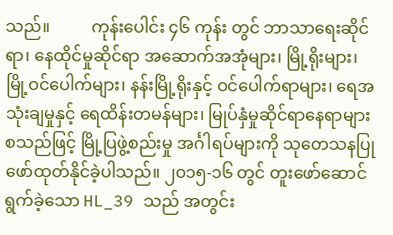သည်။          ကုန်းပေါင်း ၄၆ ကုန်း တွင် ဘာသာရေးဆိုင်ရာ၊ နေထိုင်မှုဆိုင်ရာ အဆောက်အအုံများ၊ မြို့ရိုးများ၊ မြို့ဝင်ပေါက်များ၊ နန်းမြို့ရိုးနှင့် ဝင်ပေါက်ရာများ၊ ရေအသုံးချမှုနှင့် ရေထိန်းတမန်များ၊ မြုပ်နှံမှုဆိုင်ရာနေရာများ စသည်ဖြင့် မြို့ပြဖွဲ့စည်းမှု အင်္ဂါရပ်များကို သုတေသနပြု ဖော်ထုတ်နိုင်ခဲ့ပါသည်။ ၂၀၁၅-၁၆ တွင် တူးဖော်ဆောင်ရွက်ခဲ့သော HL_39 သည် အတွင်း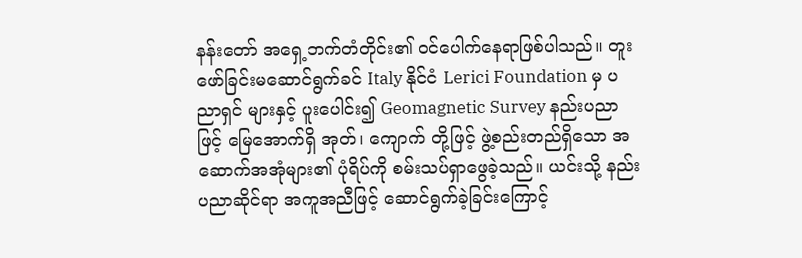နန်းတော် အရှေ့ဘက်တံတိုင်း၏ ဝင်‌ပေါက်နေရာဖြစ်ပါသည်။ တူးဖော်ခြင်းမဆောင်ရွက်ခင် Italy နိုင်ငံ Lerici Foundation မှ ပညာရှင် များနှင့် ပူးပေါင်း၍ Geomagnetic Survey နည်းပညာဖြင့် မြေအောက်ရှိ အုတ်၊ ကျောက် တို့ဖြင့် ဖွဲ့စည်းတည်ရှိသော အဆောက်အအုံများ၏ ပုံရိပ်ကို စမ်းသပ်ရှာဖွေခဲ့သည်။ ယင်းသို့ နည်းပညာဆိုင်ရာ အကူအညီဖြင့် ဆောင်ရွက်ခဲ့ခြင်းကြောင့်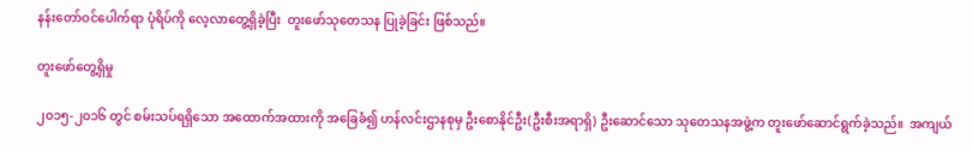နန်းတော်ဝင်ပေါက်ရာ ပုံရိပ်ကို လေ့လာတွေ့ရှိခဲ့ပြီး  တူးဖော်သုတေသန ပြုခဲ့ခြင်း ဖြစ်သည်။

တူးဖော်တွေ့ရှိမှု

၂၀၁၅-၂၀၁၆ တွင် စမ်းသပ်ရရှိသော အထောက်အထားကို အခြေခံ၍ ဟန်လင်းဌာနစုမှ ဦးစောနိုင်ဦး(ဦးစီးအရာရှိ) ဦးဆောင်သော သုတေသနအဖွဲ့က တူးဖော်ဆောင်ရွက်ခဲ့သည်။  အကျယ်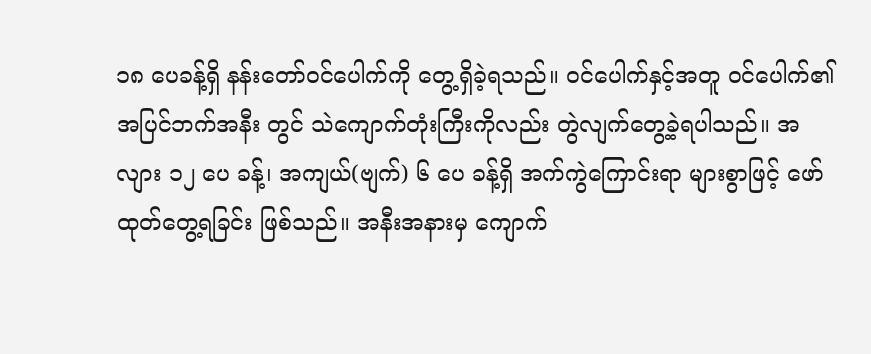၁၈ ပေခန့်ရှိ နန်းတော်ဝင်ပေါက်ကို တွေ့ရှိခဲ့ရသည်။ ဝင်ပေါက်နှင့်အတူ ဝင်ပေါက်၏ အပြင်ဘက်အနီး တွင် သဲကျောက်တုံးကြီးကိုလည်း တွဲလျက်တွေ့ခဲ့ရပါသည်။ အလျား ၁၂ ပေ ခန့်၊ အကျယ်(ဗျက်) ၆ ပေ ခန့်ရှိ အက်ကွဲကြောင်းရာ များစွာဖြင့် ဖော်ထုတ်တွေ့ရခြင်း ဖြစ်သည်။ အနီးအနားမှ ကျောက်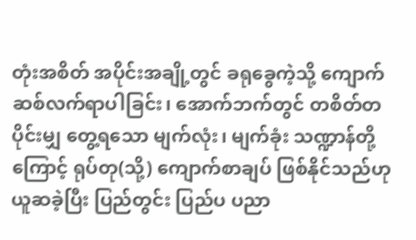တုံးအစိတ် အပိုင်းအချို့တွင် ခရုခွေကဲ့သို့ ကျောက်ဆစ်လက်ရာပါခြင်း၊ အောက်ဘက်တွင် တစိတ်တပိုင်းမျှ တွေ့ရသော မျက်လုံး၊ မျက်ခုံး သဏ္ဍာန်တို့ကြောင့် ရုပ်တု(သို့) ကျောက်စာချပ် ဖြစ်နိုင်သည်ဟု ယူဆခဲ့ပြီး ပြည်တွင်း ပြည်ပ ပညာ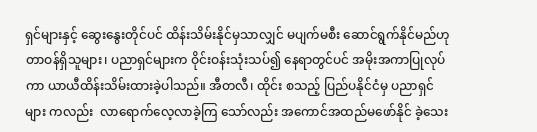ရှင်များနှင့် ဆွေးနွေးတိုင်ပင် ထိန်းသိမ်းနိုင်မှသာလျှင် မပျက်မစီး ဆောင်ရွက်နိုင်မည်ဟု တာဝန်ရှိသူများ၊ ပညာရှင်များက ဝိုင်းဝန်းသုံးသပ်၍ နေရာတွင်ပင် အမိုးအကာပြုလုပ်ကာ ယာယီထိန်းသိမ်းထားခဲ့ပါသည်။ အီတလီ၊ ထိုင်း စသည့် ပြည်ပနိုင်ငံမှ ပညာရှင်များ ကလည်း  လာရောက်လေ့လာခဲ့ကြ သော်လည်း အကောင်အထည်မဖော်နိုင် ခဲ့သေး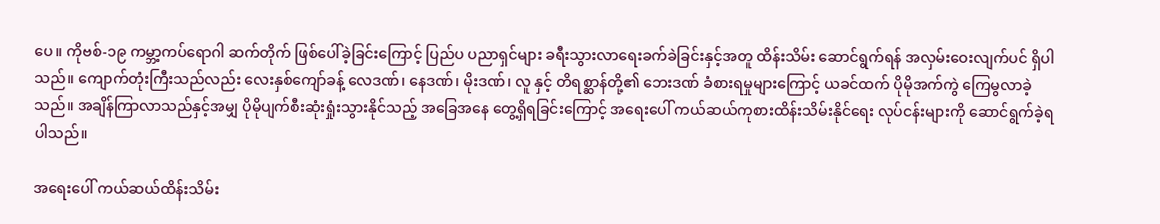ပေ။ ကိုဗစ်-၁၉ ကမ္ဘာ့ကပ်ရောဂါ ဆက်တိုက် ဖြစ်ပေါ်ခဲ့ခြင်းကြောင့် ပြည်ပ ပညာရှင်များ ခရီးသွားလာရေးခက်ခဲခြင်းနှင့်အတူ ထိန်းသိမ်း ဆောင်ရွက်ရန် အလှမ်းဝေးလျက်ပင် ရှိပါသည်။ ကျောက်တုံးကြီးသည်လည်း လေးနှစ်ကျော်ခန့် လေဒဏ်၊ နေဒဏ်၊ မိုးဒဏ်၊ လူ နှင့် တိရစ္ဆာန်တို့၏ ဘေးဒဏ် ခံစားရမှုများကြောင့် ယခင်ထက် ပိုမိုအက်ကွဲ ကြေမွလာခဲ့သည်။ အချိန်ကြာလာသည်နှင့်အမျှ ပိုမိုပျက်စီးဆုံးရှုံးသွားနိုင်သည့် အခြေအနေ တွေ့ရှိရခြင်းကြောင့် အရေးပေါ် ကယ်ဆယ်ကုစားထိန်းသိမ်းနိုင်ရေး လုပ်ငန်းများကို ဆောင်ရွက်ခဲ့ရ ပါသည်။

အရေးပေါ် ကယ်ဆယ်ထိန်းသိမ်း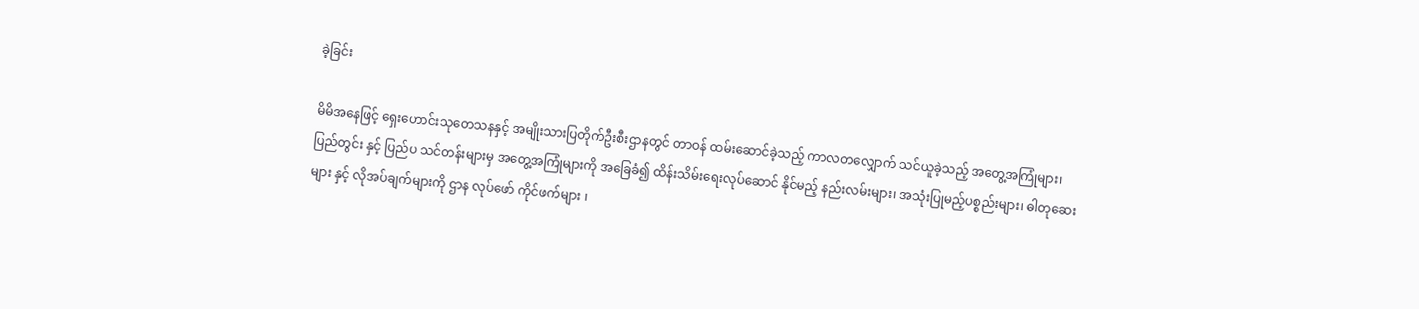ခဲ့ခြင်း

မိမိအနေဖြင့် ရှေးဟောင်းသုတေသနနှင့် အမျိုးသားပြတိုက်ဦးစီးဌာနတွင် တာဝန် ထမ်းဆောင်ခဲ့သည့် ကာလတလျှောက် သင်ယူခဲ့သည့် အတွေ့အကြုံများ၊ ပြည်တွင်း နှင့် ပြည်ပ သင်တန်းများမှ အတွေ့အကြုံများကို အခြေခံ၍ ထိန်းသိမ်းရေးလုပ်ဆောင် နိုင်မည့် နည်းလမ်းများ၊ အသုံးပြုမည့်ပစ္စည်းများ၊ ဓါတုဆေးများ နှင့် လိုအပ်ချက်များကို ဌာန လုပ်ဖော် ကိုင်ဖက်များ ၊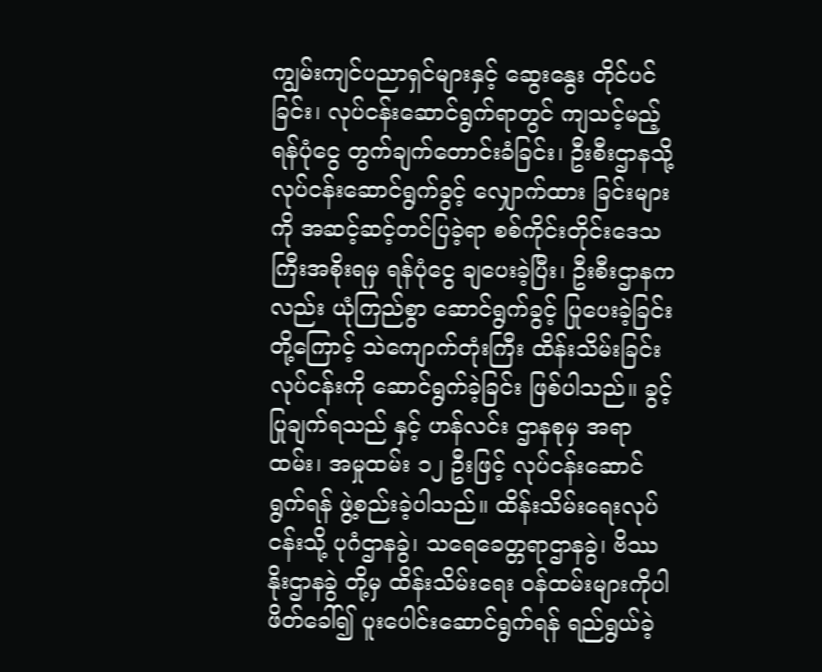ကျွမ်းကျင်ပညာရှင်များနှင့် ဆွေးနွေး တိုင်ပင်ခြင်း၊ လုပ်ငန်းဆောင်ရွက်ရာတွင် ကျသင့်မည့်ရန်ပုံငွေ တွက်ချက်တောင်းခံခြင်း၊ ဦးစီးဌာနသို့ လုပ်ငန်းဆောင်ရွက်ခွင့် လျှောက်ထား ခြင်းများကို အဆင့်ဆင့်တင်ပြခဲ့ရာ စစ်ကိုင်းတိုင်းဒေသကြီးအစိုးရမှ ရန်ပုံငွေ ချပေးခဲ့ပြီး၊ ဦးစီးဌာနကလည်း ယုံကြည်စွာ ဆောင်ရွက်ခွင့် ပြုပေးခဲ့ခြင်းတို့ကြောင့် သဲကျောက်တုံးကြီး ထိန်းသိမ်းခြင်းလုပ်ငန်းကို ဆောင်ရွက်ခဲ့ခြင်း ဖြစ်ပါသည်။ ခွင့်ပြုချက်ရသည် နှင့် ဟန်လင်း ဌာနစုမှ အရာထမ်း၊ အမှုထမ်း ၁၂ ဦးဖြင့် လုပ်ငန်းဆောင်ရွက်ရန် ဖွဲ့စည်းခဲ့ပါသည်။ ထိန်းသိမ်းရေးလုပ်ငန်းသို့ ပုဂံဌာနခွဲ၊ သရေခေတ္တရာဌာနခွဲ၊ ဗိဿနိုးဌာနခွဲ တို့မှ ထိန်းသိမ်းရေး ဝန်ထမ်းများကိုပါ ဖိတ်ခေါ်၍ ပူးပေါင်းဆောင်ရွက်ရန် ရည်ရွယ်ခဲ့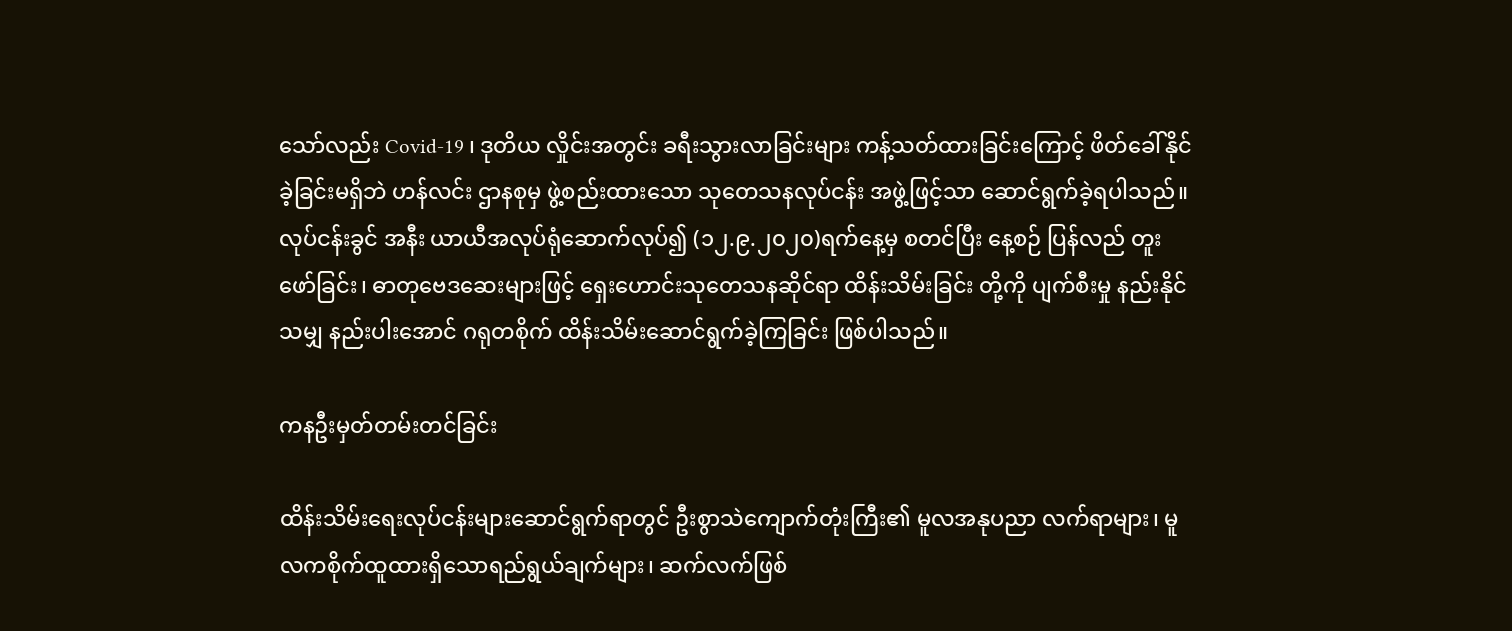သော်လည်း Covid-19 ၊ ဒုတိယ လှိုင်းအတွင်း ခရီးသွားလာခြင်းများ ကန့်သတ်ထားခြင်းကြောင့် ဖိတ်ခေါ်နိုင်ခဲ့ခြင်းမရှိဘဲ ဟန်လင်း ဌာနစုမှ ဖွဲ့စည်းထားသော သုတေသနလုပ်ငန်း အဖွဲ့ဖြင့်သာ ဆောင်ရွက်ခဲ့ရပါသည်။ လုပ်ငန်းခွင် အနီး ယာယီအလုပ်ရုံဆောက်လုပ်၍ (၁၂.၉.၂၀၂၀)ရက်နေ့မှ စတင်ပြီး နေ့စဉ် ပြန်လည် တူးဖော်ခြင်း၊ ဓာတုဗေဒဆေးများဖြင့် ရှေးဟောင်းသုတေသနဆိုင်ရာ ထိန်းသိမ်းခြင်း တို့ကို ပျက်စီးမှု နည်းနိုင်သမျှ နည်းပါးအောင် ဂရုတစိုက် ထိန်းသိမ်းဆောင်ရွက်ခဲ့ကြခြင်း ဖြစ်ပါသည်။

ကနဦးမှတ်တမ်းတင်ခြင်း

ထိန်းသိမ်းရေးလုပ်ငန်းများဆောင်ရွက်ရာတွင် ဦးစွာသဲကျောက်တုံးကြီး၏ မူလအနုပညာ လက်ရာများ၊ မူလကစိုက်ထူထားရှိသောရည်ရွယ်ချက်များ၊ ဆက်လက်ဖြစ်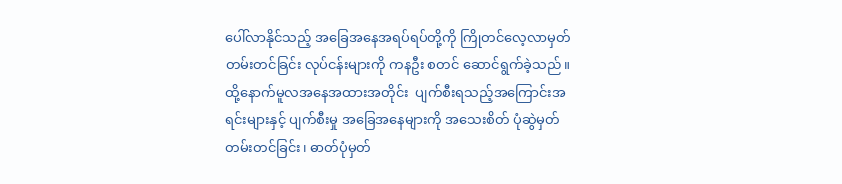ပေါ်လာနိုင်သည့် အခြေအနေအရပ်ရပ်တို့ကို ကြိုတင်လေ့လာမှတ်တမ်းတင်ခြင်း လုပ်ငန်းများကို ကနဦး စတင် ဆောင်ရွက်ခဲ့သည်။ ထို့နောက်မူလအနေအထားအတိုင်း  ပျက်စီးရသည့်အကြောင်းအရင်းများနှင့် ပျက်စီးမှု အခြေအနေများကို အသေးစိတ် ပုံဆွဲမှတ်တမ်းတင်ခြင်း၊ ဓာတ်ပုံမှတ်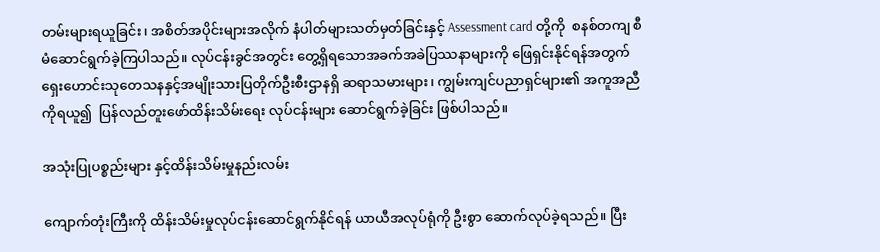တမ်းများရယူခြင်း၊ အစိတ်အပိုင်းများအလိုက် နံပါတ်များသတ်မှတ်ခြင်းနှင့် Assessment card တို့ကို  စနစ်တကျ စီမံဆောင်ရွက်ခဲ့ကြပါသည်။ လုပ်ငန်းခွင်အတွင်း တွေ့ရှိရသောအခက်အခဲပြဿနာများကို ဖြေရှင်းနိုင်ရန်အတွက် ရှေးဟောင်းသုတေသနနှင့်အမျိုးသားပြတိုက်ဦးစီးဌာနရှိ ဆရာသမားများ၊ ကျွမ်းကျင်ပညာရှင်များ၏ အကူအညီကိုရယူ၍  ပြန်လည်တူးဖော်ထိန်းသိမ်းရေး လုပ်ငန်းများ ဆောင်ရွက်ခဲ့ခြင်း ဖြစ်ပါသည်။

အသုံးပြုပစ္စည်းများ နှင့်ထိန်းသိမ်းမှုနည်းလမ်း

ကျောက်တုံးကြီးကို ထိန်းသိမ်းမှုလုပ်ငန်းဆောင်ရွက်နိုင်ရန် ယာယီအလုပ်ရုံကို ဦးစွာ ဆောက်လုပ်ခဲ့ရသည်။ ပြီး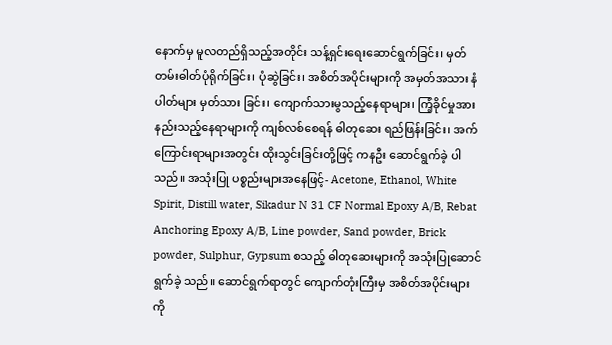နောက်မှ မူလတည်ရှိသည့်အတိုင်း သန့်ရှင်းရေးဆောင်ရွက်ခြင်း၊ မှတ်တမ်းဓါတ်ပုံရိုက်ခြင်း၊ ပုံဆွဲခြင်း၊ အစိတ်အပိုင်းများကို အမှတ်အသား နံပါတ်များ မှတ်သား ခြင်း၊ ကျောက်သားမွသည့်နေရာများ၊ ကြံ့ခိုင်မှုအားနည်းသည့်နေရာများကို ကျစ်လစ်စေရန် ဓါတုဆေး ရည်ဖြန်းခြင်း၊ အက်ကြောင်းရာများအတွင်း ထိုးသွင်းခြင်းတို့ဖြင့် ကနဦး ဆောင်ရွက်ခဲ့ ပါသည်။ အသုံးပြု ပစ္စည်းများအနေဖြင့်- Acetone, Ethanol, White Spirit, Distill water, Sikadur N 31 CF Normal Epoxy A/B, Rebat Anchoring Epoxy A/B, Line powder, Sand powder, Brick powder, Sulphur, Gypsum စသည့် ဓါတုဆေးများကို အသုံးပြုဆောင်ရွက်ခဲ့ သည်။ ဆောင်ရွက်ရာတွင် ကျောက်တုံးကြီးမှ အစိတ်အပိုင်းများကို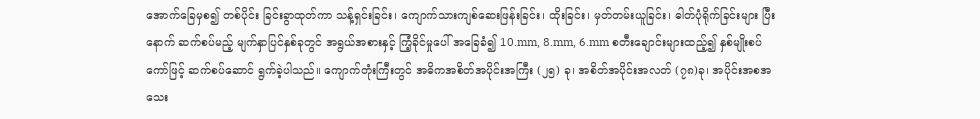အောက်ခြေမှစ၍ တစ်ပိုင်း ခြင်းခွာထုတ်ကာ သန့်ရှင်းခြင်း၊ ကျောက်သားကျစ်ဆေးဖြန်းခြင်း၊ ထိုးခြင်း၊ မှတ်တမ်းယူခြင်း၊ ဓါတ်ပုံရိုက်ခြင်းများ ပြီးနောက် ဆက်စပ်မည့် မျက်နှာပြင်နှစ်ခုတွင် အရွယ်အစားနှင့် ကြံ့ခိုင်မှုပေါ် အခြေခံ၍ 10.mm, 8.mm, 6.mm စတီးချောင်းများထည့်၍ နှစ်မျိုးစပ်ကော်ဖြင့် ဆက်စပ်ဆောင် ရွက်ခဲ့ပါသည်။ ကျောက်တုံးကြီးတွင် အဓိကအစိတ်အပိုင်းအကြီး (၂၅) ခု၊ အစိတ်အပိုင်းအလတ် (၇၈)ခု၊ အပိုင်းအစအသေး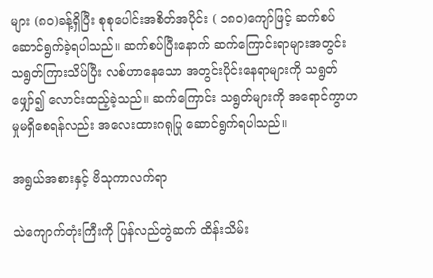များ (၈၀)ခန့်ရှိပြီး စုစုပေါင်းအစိတ်အပိုင်း ( ၁၈၀)ကျော်ဖြင့် ဆက်စပ် ဆောင်ရွက်ခဲ့ရပါသည်။ ဆက်စပ်ပြီးနောက် ဆက်ကြောင်းရာများအတွင်း သရွတ်ကြားသိပ်ပြီး လစ်ဟာနေသော အတွင်းပိုင်းနေရာများကို သရွတ်ဖျှော်၍ လောင်းထည့်ခဲ့သည်။ ဆက်ကြောင်း သရွတ်များကို အရောင်ကွာဟမှုမရှိစေရန်လည်း အလေးထားဂရုပြု ဆောင်ရွက်ရပါသည်။

အရွယ်အစားနှင့် ဗိသုကာလက်ရာ

သဲကျောက်တုံးကြီးကို ပြန်လည်တွဲဆက် ထိန်းသိမ်း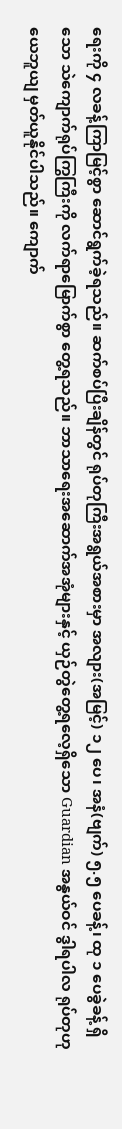ရေးကို ၄ လခန့်ကြာမြင့်စွာ ဆောင်ရွက်ခဲ့ရသည်။ ဆက်စပ်ပြီးချိန်တွင် ရုပ်တုကြီးအရွယ်အစားမှာ အလျား(အမြင့်) ၁၂ ပေ၊ အနံ(ဗျက်) ၅.၅ ပေခန့်၊ ထု ၁ ပေခွဲခန့် ရှိသော သဲကျောက်ရုပ်ကြွကြီးကို လက်ရာမြောက်စွာ တွေ့ရသည်။ ဘာသာရေးအဆောက်အအုံများနှင့် ယှဉ်တွဲတွေ့ရလေ့ရှိသော Guardian အနွယ်ဝင် ဒွါရပါလ ရုပ်တုဟု ယေဘူယျ မှတ်ယူနိုင်ပါသည်။ ကျောက်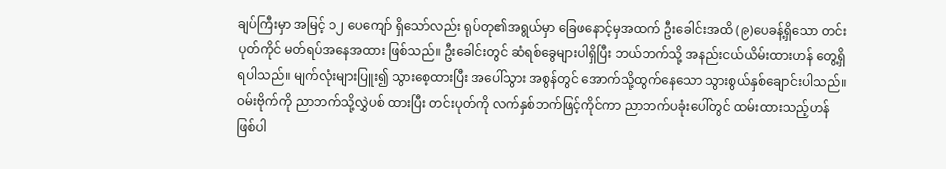ချပ်ကြီးမှာ အမြင့် ၁၂ ပေကျော် ရှိသော်လည်း ရုပ်တု၏အရွယ်မှာ ခြေဖနောင့်မှအထက် ဦးခေါင်းအထိ (၉)ပေခန့်ရှိသော တင်းပုတ်ကိုင် မတ်ရပ်အနေအထား ဖြစ်သည်။ ဦးခေါင်းတွင် ဆံရစ်ခွေများပါရှိပြီး ဘယ်ဘက်သို့ အနည်းငယ်ယိမ်းထားဟန် တွေ့ရှိရပါသည်။ မျက်လုံးများပြူး၍ သွားစေ့ထားပြီး အပေါ်သွား အစွန်တွင် အောက်သို့ထွက်နေသော သွားစွယ်နှစ်ချောင်းပါသည်။ ဝမ်းဗိုက်ကို ညာဘက်သို့လွှဲပစ် ထားပြီး တင်းပုတ်ကို လက်နှစ်ဘက်ဖြင့်ကိုင်ကာ ညာဘက်ပခုံးပေါ်တွင် ထမ်းထားသည့်ဟန် ဖြစ်ပါ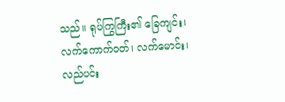သည်။ ရုပ်ကြွကြီး၏ ခြေကျင်း၊ လက်ကောက်ဝတ်၊ လက်မောင်း၊ လည်ပင်း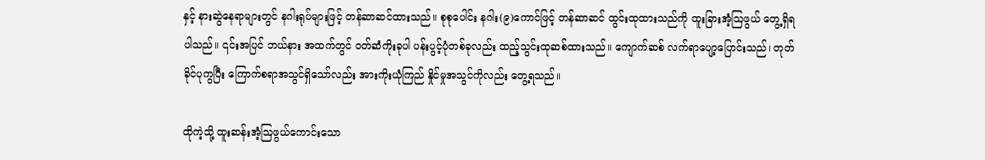နှင့် နားဆွဲနေရာများတွင် နဂါးရုပ်များဖြင့် တန်ဆာဆင်ထားသည်။ စုစုပေါင်း နဂါး(၉)ကောင်ဖြင့် တန်ဆာဆင် ထွင်းထုထားသည်ကို ထူးခြားအံ့ဩဖွယ် တွေ့ရှိရပါသည်။ ၎င်းအပြင် ဘယ်နား အထက်တွင် ဝတ်ဆံကိုးခုပါ ပန်းပွင့်ပုံတစ်ခုလည်း ထည့်သွင်းထုဆစ်ထားသည်။ ကျောက်ဆစ် လက်ရာပျော့ပြောင်းသည်၊ တုတ်ခိုင်ပုကွပြီး ကြောက်စရာအသွင်ရှိသော်လည်း အားကိုးယုံကြည် နှိုင်မှုအသွင်ကိုလည်း တွေ့ရသည်။

ထိုကဲ့သို့ ထူးဆန်းအံ့ဩဖွယ်ကောင်းသော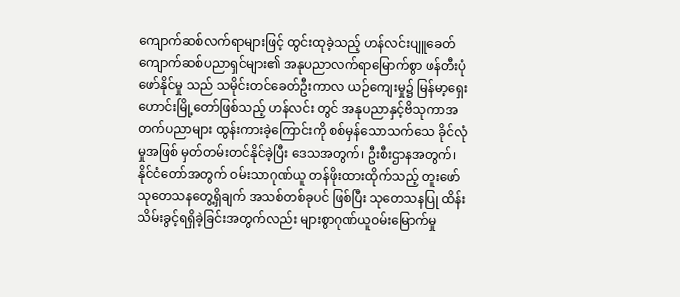ကျောက်ဆစ်လက်ရာများဖြင့် ထွင်းထုခဲ့သည့် ဟန်လင်းပျူခေတ် ကျောက်ဆစ်ပညာရှင်များ၏ အနုပညာလက်ရာမြောက်စွာ ဖန်တီးပုံဖော်နိုင်မှု သည် သမိုင်းတင်ခေတ်ဦးကာလ ယဉ်ကျေးမှု၌ မြန်မာ့ရှေးဟောင်းမြို့တော်ဖြစ်သည့် ဟန်လင်း တွင် အနုပညာနှင့်ဗိသုကာအတက်ပညာများ ထွန်းကားခဲ့ကြောင်းကို စစ်မှန်သောသက်သေ ခိုင်လုံမှုအဖြစ် မှတ်တမ်းတင်နိုင်ခဲ့ပြီး ဒေသအတွက်၊ ဦးစီးဌာနအတွက်၊ နိုင်ငံတော်အတွက် ဝမ်းသာဂုဏ်ယူ တန်ဖိုးထားထိုက်သည့် တူးဖော်သုတေသနတွေ့ရှိချက် အသစ်တစ်ခုပင် ဖြစ်ပြီး သုတေသနပြု ထိန်းသိမ်းခွင့်ရရှိခဲ့ခြင်းအတွက်လည်း များစွာဂုဏ်ယူဝမ်းမြောက်မှု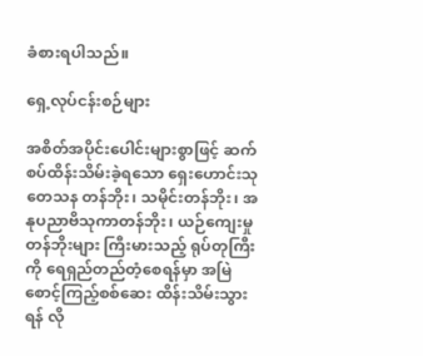ခံစားရပါသည်။

ရှေ့လုပ်ငန်းစဉ်များ

အစိတ်အပိုင်းပေါင်းများစွာဖြင့် ဆက်စပ်ထိန်းသိမ်းခဲ့ရသော ရှေးဟောင်းသုတေသန တန်ဘိုး၊ သမိုင်းတန်ဘိုး၊ အနုပညာဗိသုကာတန်ဘိုး၊ ယဉ်ကျေးမှုတန်ဘိုးများ ကြီးမားသည့် ရုပ်တုကြီးကို ရေရှည်တည်တံ့စေရန်မှာ အမြဲစောင့်ကြည့်စစ်ဆေး ထိန်းသိမ်းသွားရန် လို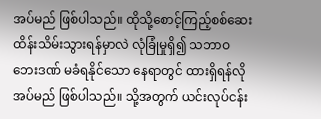အပ်မည် ဖြစ်ပါသည်။ ထိုသို့စောင့်ကြည့်စစ်ဆေး ထိန်းသိမ်းသွားရန်မှာလဲ လုံခြုံမှုရှိ၍ သဘာဝဘေးဒဏ် မခံရနိုင်သော နေရာတွင် ထားရှိရန်လိုအပ်မည် ဖြစ်ပါသည်။ သို့အတွက် ယင်းလုပ်ငန်း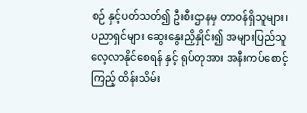စဉ် နှင့်ပတ်သတ်၍ ဦးစီးဌာနမှ တာဝန်ရှိသူများ၊ ပညာရှင်များ ဆွေးနွေးညှိနှိုင်း၍ အများပြည်သူ လေ့လာနိုင်စေရန် နှင့် ရုပ်တုအား အနီးကပ်စောင့်ကြည့် ထိန်းသိမ်း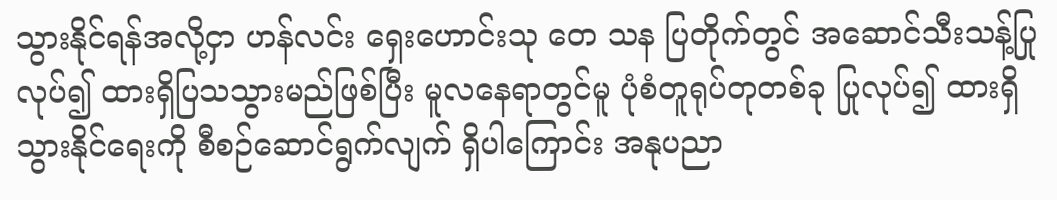သွားနိုင်ရန်အလို့ငှာ ဟန်လင်း ရှေးဟောင်းသု တေ သန ပြတိုက်တွင် အဆောင်သီးသန့်ပြုလုပ်၍ ထားရှိပြသသွားမည်ဖြစ်ပြီး မူလနေရာတွင်မူ ပုံစံတူရုပ်တုတစ်ခု ပြုလုပ်၍ ထားရှိသွားနိုင်ရေးကို စီစဉ်ဆောင်ရွက်လျက် ရှိပါကြောင်း အနုပညာ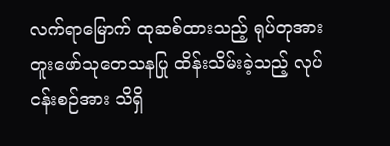လက်ရာမြောက် ထုဆစ်ထားသည့် ရုပ်တုအား တူးဖော်သုတေသနပြု ထိန်းသိမ်းခဲ့သည့် လုပ်ငန်းစဉ်အား သိရှိ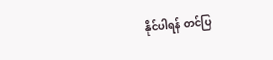နိုင်ပါရန် တင်ပြ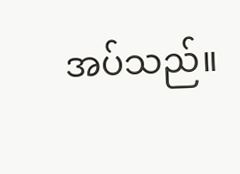အပ်သည်။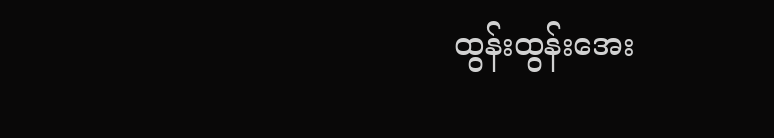ထွန်းထွန်းအေး